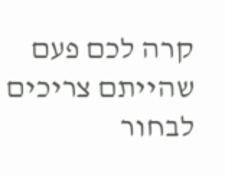קרה לכם פעם שהייתם צריכים לבחור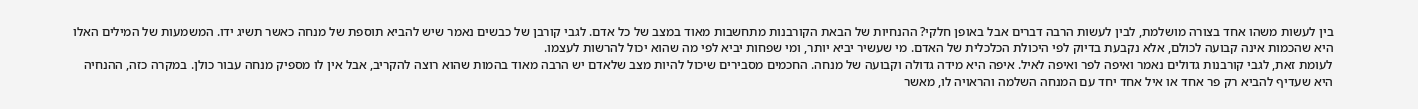בין לעשות משהו אחד בצורה מושלמת, לבין לעשות הרבה דברים אבל באופן חלקי? ההנחיות של הבאת הקורבנות מתחשבות מאוד במצב של כל אדם. לגבי קורבן של כבשים נאמר שיש להביא תוספת של מנחה כאשר תשיג ידו. המשמעות של המילים האלו היא שהכמות אינה קבועה לכולם, אלא נקבעת בדיוק לפי היכולת הכלכלית של האדם. מי שעשיר יביא יותר, ומי שפחות יביא לפי מה שהוא יכול להרשות לעצמו.
לעומת זאת, לגבי קורבנות גדולים נאמר ואיפה לפר ואיפה לאיל. איפה היא מידה גדולה וקבועה של מנחה. החכמים מסבירים שיכול להיות מצב שלאדם יש הרבה מאוד בהמות שהוא רוצה להקריב, אבל אין לו מספיק מנחה עבור כולן. במקרה כזה, ההנחיה היא שעדיף להביא רק פר אחד או איל אחד יחד עם המנחה השלמה והראויה לו, מאשר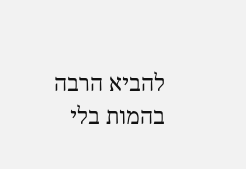להביא הרבה בהמות בלי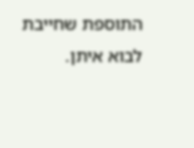התוספת שחייבת לבוא איתן.